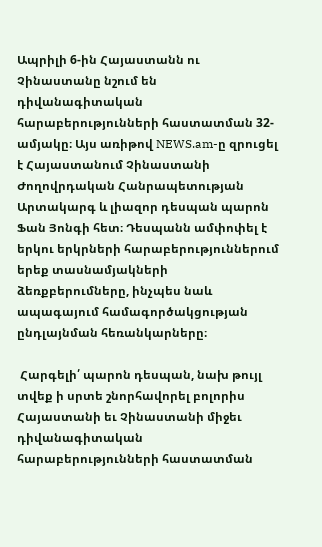Ապրիլի 6-ին Հայաստանն ու Չինաստանը նշում են դիվանագիտական հարաբերությունների հաստատման 32-ամյակը։ Այս առիթով NEWS.am-ը զրուցել է Հայաստանում Չինաստանի Ժողովրդական Հանրապետության Արտակարգ և լիազոր դեսպան պարոն Ֆան Յոնգի հետ։ Դեսպանն ամփոփել է երկու երկրների հարաբերություններում երեք տասնամյակների ձեռքբերումները, ինչպես նաև ապագայում համագործակցության ընդլայնման հեռանկարները։

 Հարգելի՛ պարոն դեսպան, նախ թույլ տվեք ի սրտե շնորհավորել բոլորիս Հայաստանի եւ Չինաստանի միջեւ դիվանագիտական հարաբերությունների հաստատման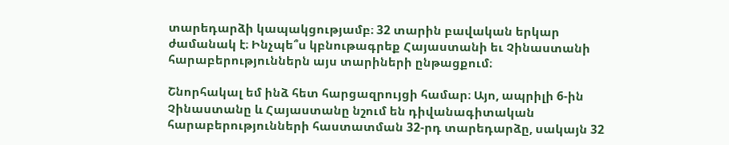տարեդարձի կապակցությամբ։ 32 տարին բավական երկար ժամանակ է։ Ինչպե՞ս կբնութագրեք Հայաստանի եւ Չինաստանի հարաբերություններն այս տարիների ընթացքում։

Շնորհակալ եմ ինձ հետ հարցազրույցի համար։ Այո, ապրիլի 6-ին Չինաստանը և Հայաստանը նշում են դիվանագիտական հարաբերությունների հաստատման 32-րդ տարեդարձը, սակայն 32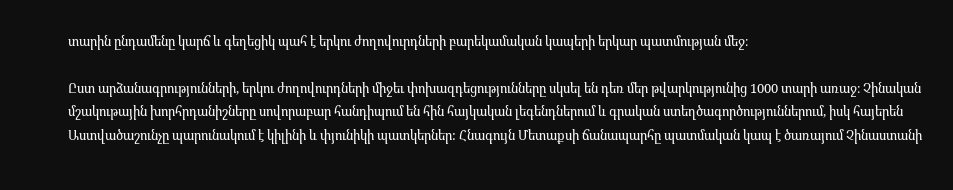տարին ընդամենը կարճ և գեղեցիկ պահ է երկու ժողովուրդների բարեկամական կապերի երկար պատմության մեջ։

Ըստ արձանագրությունների, երկու ժողովուրդների միջեւ փոխազդեցությունները սկսել են դեռ մեր թվարկությունից 1000 տարի առաջ։ Չինական մշակութային խորհրդանիշները սովորաբար հանդիպում են հին հայկական լեգենդներում և գրական ստեղծագործություններում, իսկ հայերեն Աստվածաշունչը պարունակում է կիլինի և փյունիկի պատկերներ: Հնագույն Մետաքսի ճանապարհը պատմական կապ է ծառայում Չինաստանի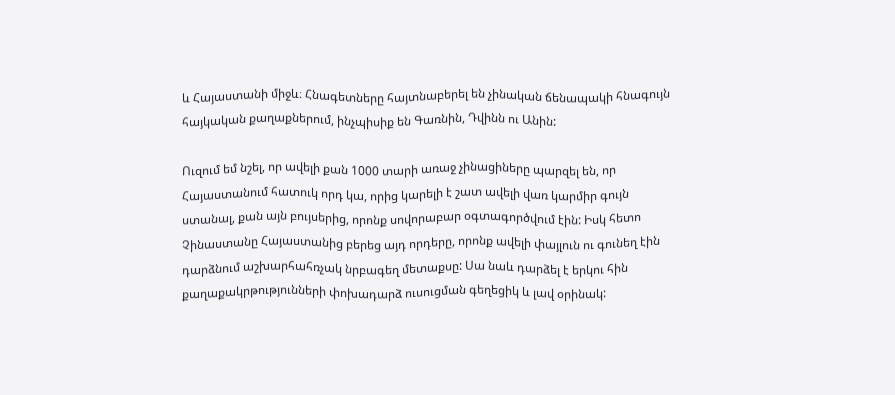և Հայաստանի միջև։ Հնագետները հայտնաբերել են չինական ճենապակի հնագույն հայկական քաղաքներում, ինչպիսիք են Գառնին, Դվինն ու Անին:

Ուզում եմ նշել, որ ավելի քան 1000 տարի առաջ չինացիները պարզել են, որ Հայաստանում հատուկ որդ կա, որից կարելի է շատ ավելի վառ կարմիր գույն ստանալ, քան այն բույսերից, որոնք սովորաբար օգտագործվում էին: Իսկ հետո Չինաստանը Հայաստանից բերեց այդ որդերը, որոնք ավելի փայլուն ու գունեղ էին դարձնում աշխարհահռչակ նրբագեղ մետաքսը: Սա նաև դարձել է երկու հին քաղաքակրթությունների փոխադարձ ուսուցման գեղեցիկ և լավ օրինակ: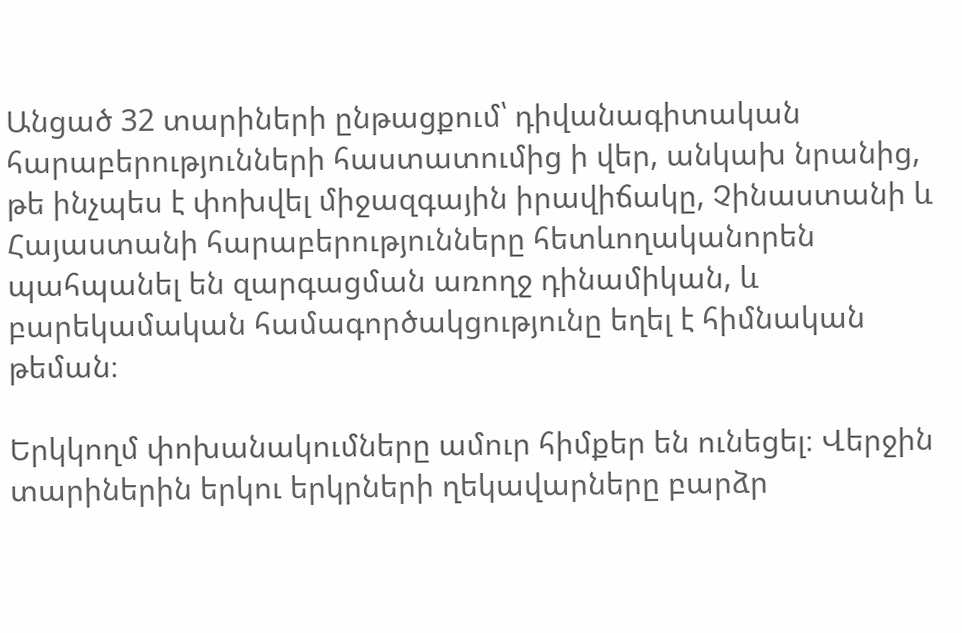Անցած 32 տարիների ընթացքում՝ դիվանագիտական հարաբերությունների հաստատումից ի վեր, անկախ նրանից, թե ինչպես է փոխվել միջազգային իրավիճակը, Չինաստանի և Հայաստանի հարաբերությունները հետևողականորեն պահպանել են զարգացման առողջ դինամիկան, և բարեկամական համագործակցությունը եղել է հիմնական թեման։

Երկկողմ փոխանակումները ամուր հիմքեր են ունեցել։ Վերջին տարիներին երկու երկրների ղեկավարները բարձր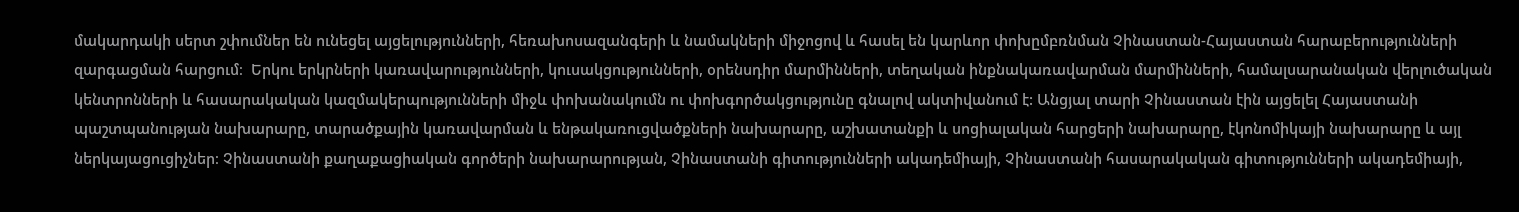մակարդակի սերտ շփումներ են ունեցել այցելությունների, հեռախոսազանգերի և նամակների միջոցով և հասել են կարևոր փոխըմբռնման Չինաստան-Հայաստան հարաբերությունների զարգացման հարցում։  Երկու երկրների կառավարությունների, կուսակցությունների, օրենսդիր մարմինների, տեղական ինքնակառավարման մարմինների, համալսարանական վերլուծական կենտրոնների և հասարակական կազմակերպությունների միջև փոխանակումն ու փոխգործակցությունը գնալով ակտիվանում է: Անցյալ տարի Չինաստան էին այցելել Հայաստանի պաշտպանության նախարարը, տարածքային կառավարման և ենթակառուցվածքների նախարարը, աշխատանքի և սոցիալական հարցերի նախարարը, էկոնոմիկայի նախարարը և այլ ներկայացուցիչներ։ Չինաստանի քաղաքացիական գործերի նախարարության, Չինաստանի գիտությունների ակադեմիայի, Չինաստանի հասարակական գիտությունների ակադեմիայի,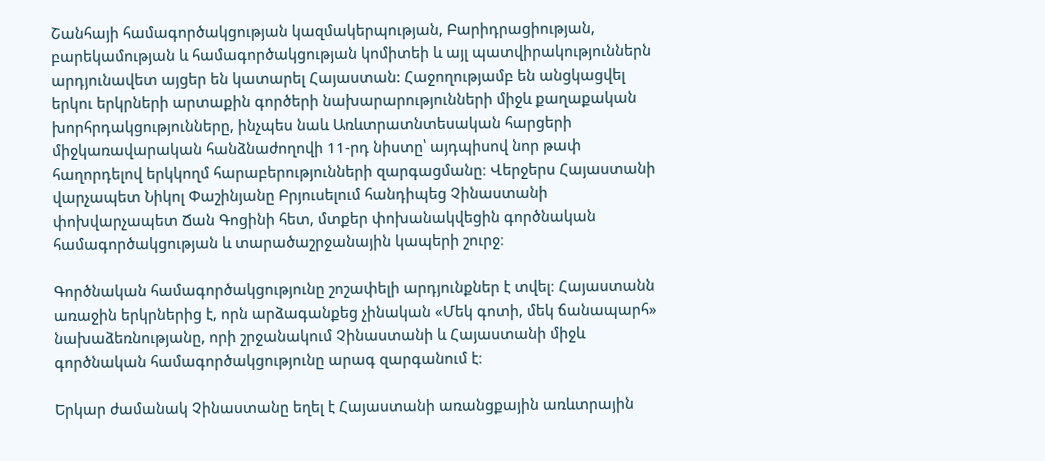Շանհայի համագործակցության կազմակերպության, Բարիդրացիության, բարեկամության և համագործակցության կոմիտեի և այլ պատվիրակություններն արդյունավետ այցեր են կատարել Հայաստան: Հաջողությամբ են անցկացվել երկու երկրների արտաքին գործերի նախարարությունների միջև քաղաքական խորհրդակցությունները, ինչպես նաև Առևտրատնտեսական հարցերի միջկառավարական հանձնաժողովի 11-րդ նիստը՝ այդպիսով նոր թափ հաղորդելով երկկողմ հարաբերությունների զարգացմանը։ Վերջերս Հայաստանի վարչապետ Նիկոլ Փաշինյանը Բրյուսելում հանդիպեց Չինաստանի փոխվարչապետ Ճան Գոցինի հետ, մտքեր փոխանակվեցին գործնական համագործակցության և տարածաշրջանային կապերի շուրջ։

Գործնական համագործակցությունը շոշափելի արդյունքներ է տվել։ Հայաստանն առաջին երկրներից է, որն արձագանքեց չինական «Մեկ գոտի, մեկ ճանապարհ» նախաձեռնությանը, որի շրջանակում Չինաստանի և Հայաստանի միջև գործնական համագործակցությունը արագ զարգանում է։

Երկար ժամանակ Չինաստանը եղել է Հայաստանի առանցքային առևտրային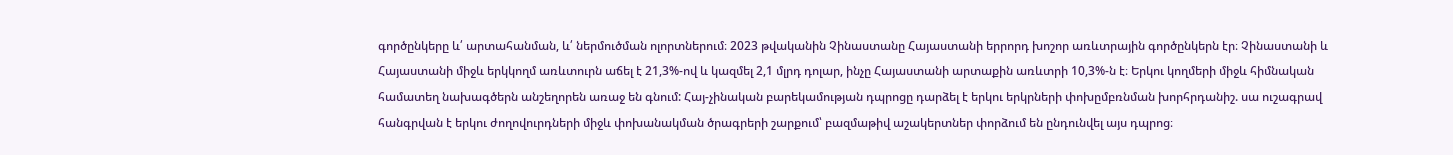գործընկերը և՛ արտահանման, և՛ ներմուծման ոլորտներում։ 2023 թվականին Չինաստանը Հայաստանի երրորդ խոշոր առևտրային գործընկերն էր։ Չինաստանի և Հայաստանի միջև երկկողմ առևտուրն աճել է 21,3%-ով և կազմել 2,1 մլրդ դոլար, ինչը Հայաստանի արտաքին առևտրի 10,3%-ն է։ Երկու կողմերի միջև հիմնական համատեղ նախագծերն անշեղորեն առաջ են գնում: Հայ-չինական բարեկամության դպրոցը դարձել է երկու երկրների փոխըմբռնման խորհրդանիշ. սա ուշագրավ հանգրվան է երկու ժողովուրդների միջև փոխանակման ծրագրերի շարքում՝ բազմաթիվ աշակերտներ փորձում են ընդունվել այս դպրոց։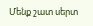Մենք շատ սերտ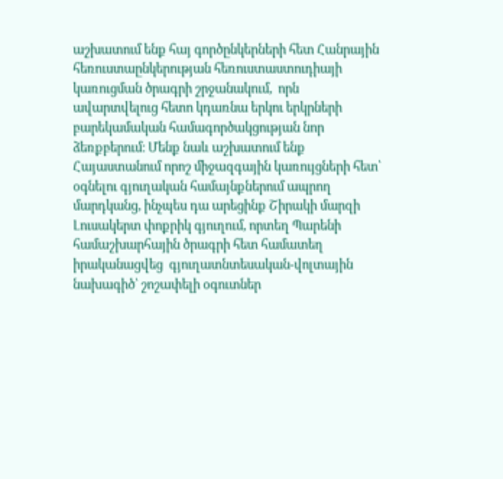աշխատում ենք հայ գործընկերների հետ Հանրային հեռուստաընկերության հեռուստաստուդիայի կառուցման ծրագրի շրջանակում,  որն ավարտվելուց հետո կդառնա երկու երկրների բարեկամական համագործակցության նոր ձեռքբերում։ Մենք նաև աշխատում ենք Հայաստանում որոշ միջազգային կառույցների հետ՝ օգնելու գյուղական համայնքներում ապրող մարդկանց, ինչպես դա արեցինք Շիրակի մարզի Լուսակերտ փոքրիկ գյուղում, որտեղ Պարենի համաշխարհային ծրագրի հետ համատեղ իրականացվեց  գյուղատնտեսական-վոլտային նախագիծ՝ շոշափելի օգուտներ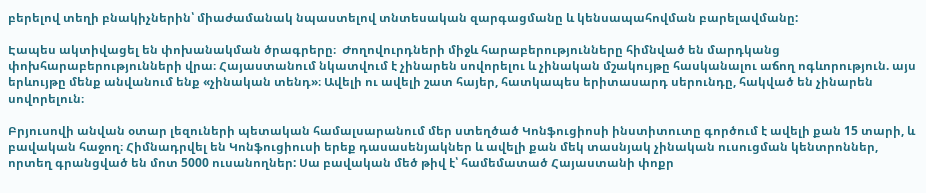բերելով տեղի բնակիչներին՝ միաժամանակ նպաստելով տնտեսական զարգացմանը և կենսապահովման բարելավմանը:

Էապես ակտիվացել են փոխանակման ծրագրերը։  Ժողովուրդների միջև հարաբերությունները հիմնված են մարդկանց փոխհարաբերությունների վրա։ Հայաստանում նկատվում է չինարեն սովորելու և չինական մշակույթը հասկանալու աճող ոգևորություն. այս երևույթը մենք անվանում ենք «չինական տենդ»։ Ավելի ու ավելի շատ հայեր, հատկապես երիտասարդ սերունդը, հակված են չինարեն սովորելուն։

Բրյուսովի անվան օտար լեզուների պետական համալսարանում մեր ստեղծած Կոնֆուցիոսի ինստիտուտը գործում է ավելի քան 15 տարի, և բավական հաջող։ Հիմնադրվել են Կոնֆուցիուսի երեք դասասենյակներ և ավելի քան մեկ տասնյակ չինական ուսուցման կենտրոններ, որտեղ գրանցված են մոտ 5000 ուսանողներ: Սա բավական մեծ թիվ է՝ համեմատած Հայաստանի փոքր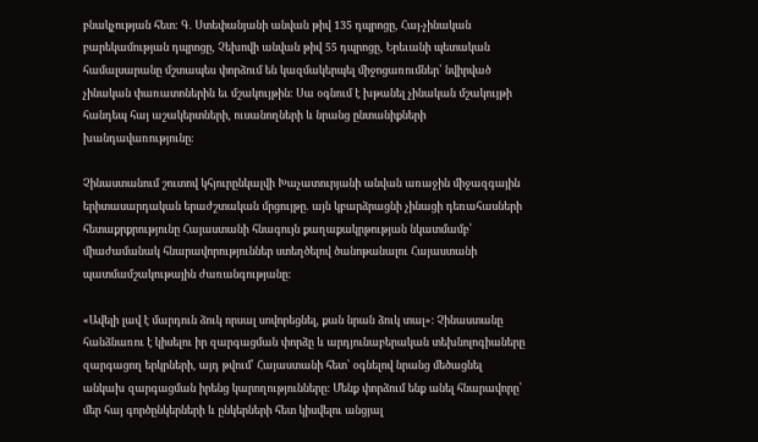բնակչության հետ։ Գ. Ստեփանյանի անվան թիվ 135 դպրոցը, Հայ-չինական բարեկամության դպրոցը, Չեխովի անվան թիվ 55 դպրոցը, Երեւանի պետական համալսարանը մշտապես փորձում են կազմակերպել միջոցառումներ՝ նվիրված չինական փառատոներին եւ մշակույթին։ Սա օգնում է խթանել չինական մշակույթի հանդեպ հայ աշակերտների, ուսանողների և նրանց ընտանիքների խանդավառությունը։

Չինաստանում շուտով կհյուրընկալվի Խաչատուրյանի անվան առաջին միջազգային երիտասարդական երաժշտական մրցույթը. այն կբարձրացնի չինացի դեռահասների հետաքրքրությունը Հայաստանի հնագույն քաղաքակրթության նկատմամբ՝ միաժամանակ հնարավորություններ ստեղծելով ծանոթանալու Հայաստանի պատմամշակութային ժառանգությանը:

«Ավելի լավ է մարդուն ձուկ որսալ սովորեցնել, քան նրան ձուկ տալ»: Չինաստանը հանձնառու է կիսելու իր զարգացման փորձը և արդյունաբերական տեխնոլոգիաները զարգացող երկրների, այդ թվում՝ Հայաստանի հետ՝ օգնելով նրանց մեծացնել անկախ զարգացման իրենց կարողությունները: Մենք փորձում ենք անել հնարավորը՝ մեր հայ գործընկերների և ընկերների հետ կիսվելու անցյալ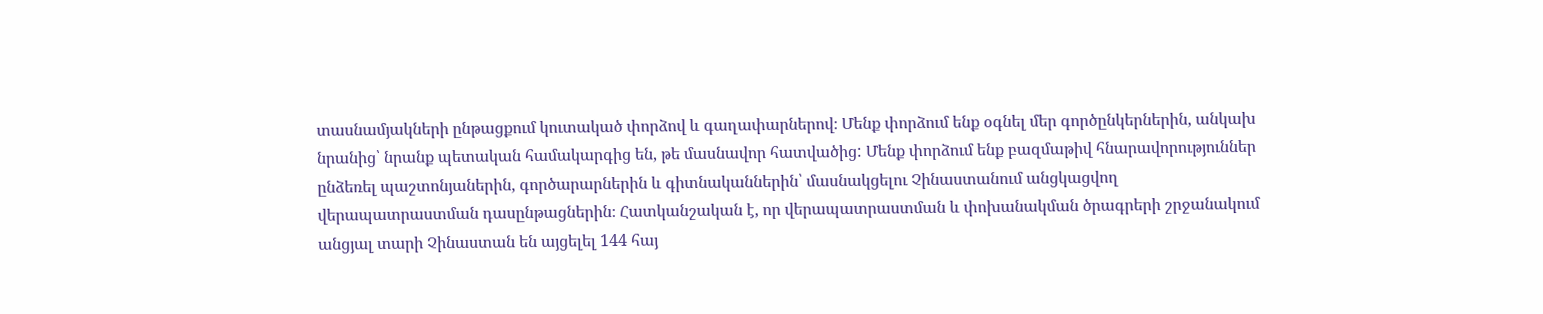տասնամյակների ընթացքում կուտակած փորձով և գաղափարներով։ Մենք փորձում ենք օգնել մեր գործընկերներին, անկախ նրանից՝ նրանք պետական համակարգից են, թե մասնավոր հատվածից: Մենք փորձում ենք բազմաթիվ հնարավորություններ ընձեռել պաշտոնյաներին, գործարարներին և գիտնականներին՝ մասնակցելու Չինաստանում անցկացվող վերապատրաստման դասընթացներին։ Հատկանշական է, որ վերապատրաստման և փոխանակման ծրագրերի շրջանակում անցյալ տարի Չինաստան են այցելել 144 հայ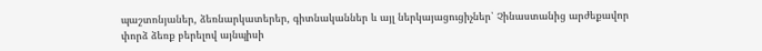պաշտոնյաներ, ձեռնարկատերեր, գիտնականներ և այլ ներկայացուցիչներ՝ Չինաստանից արժեքավոր փորձ ձեռք բերելով այնպիսի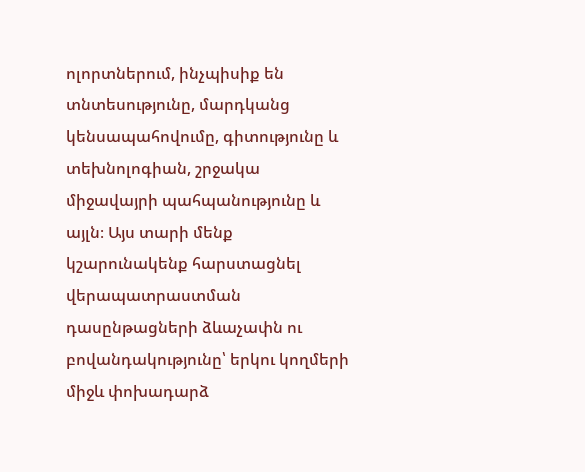ոլորտներում, ինչպիսիք են տնտեսությունը, մարդկանց կենսապահովումը, գիտությունը և տեխնոլոգիան, շրջակա միջավայրի պահպանությունը և այլն։ Այս տարի մենք կշարունակենք հարստացնել վերապատրաստման դասընթացների ձևաչափն ու բովանդակությունը՝ երկու կողմերի միջև փոխադարձ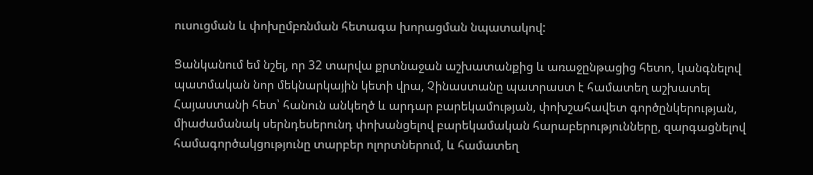ուսուցման և փոխըմբռնման հետագա խորացման նպատակով:

Ցանկանում եմ նշել, որ 32 տարվա քրտնաջան աշխատանքից և առաջընթացից հետո, կանգնելով պատմական նոր մեկնարկային կետի վրա, Չինաստանը պատրաստ է համատեղ աշխատել Հայաստանի հետ՝ հանուն անկեղծ և արդար բարեկամության, փոխշահավետ գործընկերության, միաժամանակ սերնդեսերունդ փոխանցելով բարեկամական հարաբերությունները, զարգացնելով համագործակցությունը տարբեր ոլորտներում, և համատեղ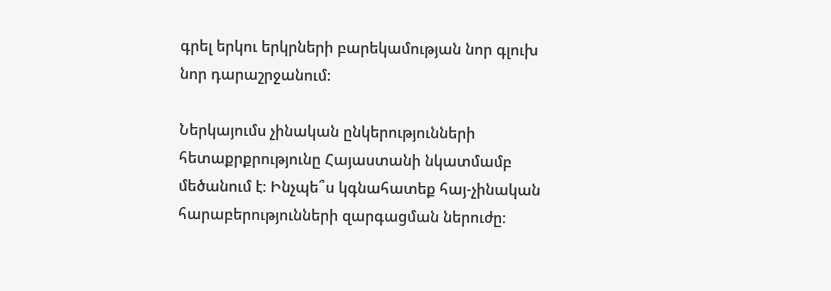գրել երկու երկրների բարեկամության նոր գլուխ նոր դարաշրջանում:

Ներկայումս չինական ընկերությունների հետաքրքրությունը Հայաստանի նկատմամբ մեծանում է։ Ինչպե՞ս կգնահատեք հայ-չինական հարաբերությունների զարգացման ներուժը։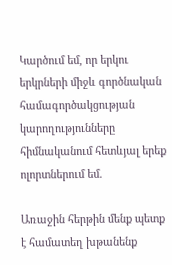Կարծում եմ, որ երկու երկրների միջև գործնական համագործակցության կարողությունները հիմնականում հետևյալ երեք ոլորտներում եմ.

Առաջին հերթին մենք պետք է համատեղ խթանենք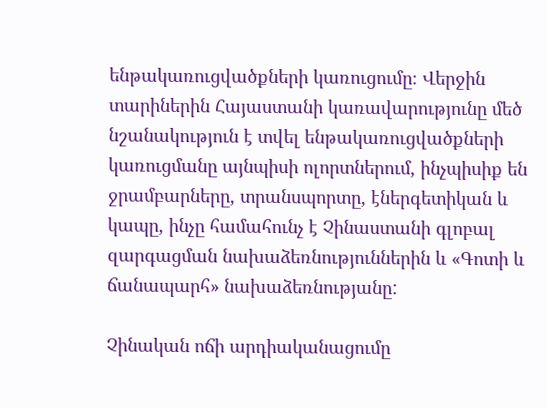ենթակառուցվածքների կառուցումը։ Վերջին տարիներին Հայաստանի կառավարությունը մեծ նշանակություն է տվել ենթակառուցվածքների կառուցմանը այնպիսի ոլորտներում, ինչպիսիք են ջրամբարները, տրանսպորտը, էներգետիկան և կապը, ինչը համահունչ է Չինաստանի գլոբալ զարգացման նախաձեռնություններին և «Գոտի և ճանապարհ» նախաձեռնությանը:

Չինական ոճի արդիականացումը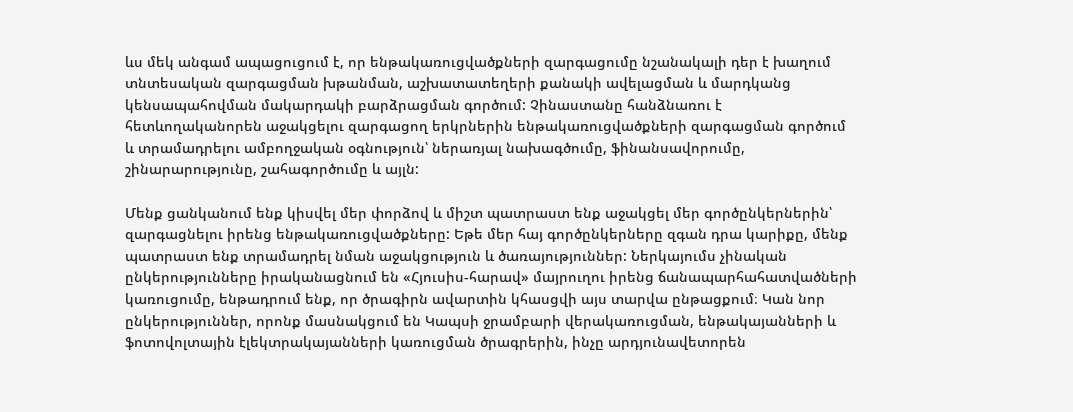ևս մեկ անգամ ապացուցում է, որ ենթակառուցվածքների զարգացումը նշանակալի դեր է խաղում տնտեսական զարգացման խթանման, աշխատատեղերի քանակի ավելացման և մարդկանց կենսապահովման մակարդակի բարձրացման գործում: Չինաստանը հանձնառու է հետևողականորեն աջակցելու զարգացող երկրներին ենթակառուցվածքների զարգացման գործում և տրամադրելու ամբողջական օգնություն՝ ներառյալ նախագծումը, ֆինանսավորումը, շինարարությունը, շահագործումը և այլն:

Մենք ցանկանում ենք կիսվել մեր փորձով և միշտ պատրաստ ենք աջակցել մեր գործընկերներին՝ զարգացնելու իրենց ենթակառուցվածքները: Եթե մեր հայ գործընկերները զգան դրա կարիքը, մենք պատրաստ ենք տրամադրել նման աջակցություն և ծառայություններ: Ներկայումս չինական ընկերությունները իրականացնում են «Հյուսիս-հարավ» մայրուղու իրենց ճանապարհահատվածների կառուցումը, ենթադրում ենք, որ ծրագիրն ավարտին կհասցվի այս տարվա ընթացքում։ Կան նոր ընկերություններ, որոնք մասնակցում են Կապսի ջրամբարի վերակառուցման, ենթակայանների և ֆոտովոլտային էլեկտրակայանների կառուցման ծրագրերին, ինչը արդյունավետորեն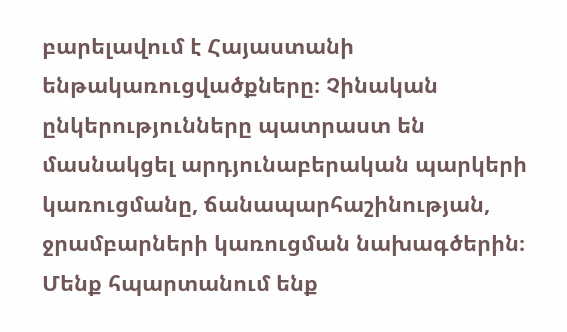բարելավում է Հայաստանի ենթակառուցվածքները։ Չինական ընկերությունները պատրաստ են մասնակցել արդյունաբերական պարկերի կառուցմանը, ճանապարհաշինության, ջրամբարների կառուցման նախագծերին։ Մենք հպարտանում ենք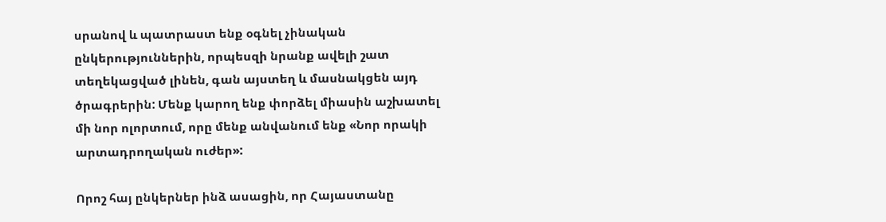սրանով և պատրաստ ենք օգնել չինական ընկերություններին, որպեսզի նրանք ավելի շատ տեղեկացված լինեն, գան այստեղ և մասնակցեն այդ ծրագրերին: Մենք կարող ենք փորձել միասին աշխատել մի նոր ոլորտում, որը մենք անվանում ենք «Նոր որակի արտադրողական ուժեր»:

Որոշ հայ ընկերներ ինձ ասացին, որ Հայաստանը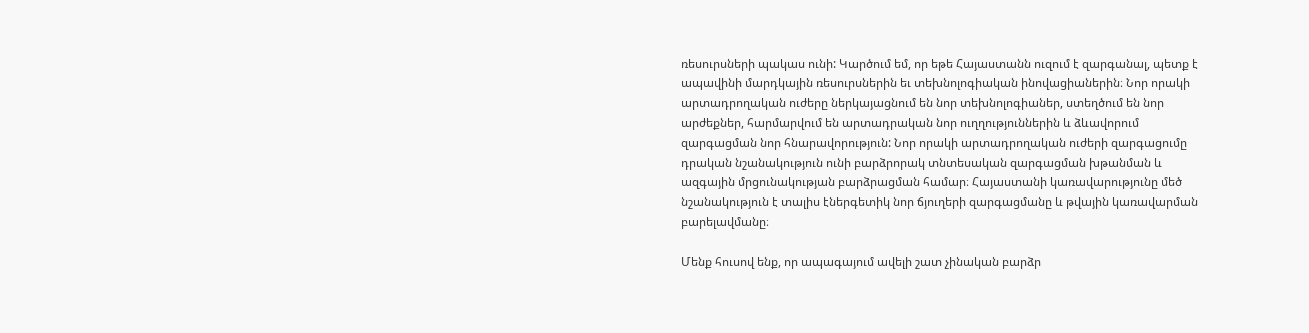ռեսուրսների պակաս ունի: Կարծում եմ, որ եթե Հայաստանն ուզում է զարգանալ, պետք է ապավինի մարդկային ռեսուրսներին եւ տեխնոլոգիական ինովացիաներին։ Նոր որակի արտադրողական ուժերը ներկայացնում են նոր տեխնոլոգիաներ, ստեղծում են նոր արժեքներ, հարմարվում են արտադրական նոր ուղղություններին և ձևավորում զարգացման նոր հնարավորություն: Նոր որակի արտադրողական ուժերի զարգացումը դրական նշանակություն ունի բարձրորակ տնտեսական զարգացման խթանման և ազգային մրցունակության բարձրացման համար։ Հայաստանի կառավարությունը մեծ նշանակություն է տալիս էներգետիկ նոր ճյուղերի զարգացմանը և թվային կառավարման բարելավմանը։

Մենք հուսով ենք, որ ապագայում ավելի շատ չինական բարձր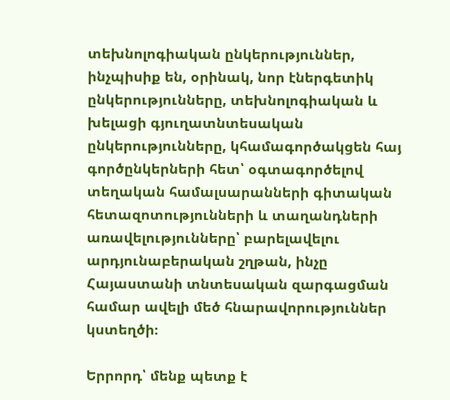տեխնոլոգիական ընկերություններ, ինչպիսիք են, օրինակ, նոր էներգետիկ ընկերությունները, տեխնոլոգիական և խելացի գյուղատնտեսական ընկերությունները, կհամագործակցեն հայ գործընկերների հետ՝ օգտագործելով տեղական համալսարանների գիտական հետազոտությունների և տաղանդների առավելությունները՝ բարելավելու արդյունաբերական շղթան, ինչը Հայաստանի տնտեսական զարգացման համար ավելի մեծ հնարավորություններ կստեղծի։

Երրորդ՝ մենք պետք է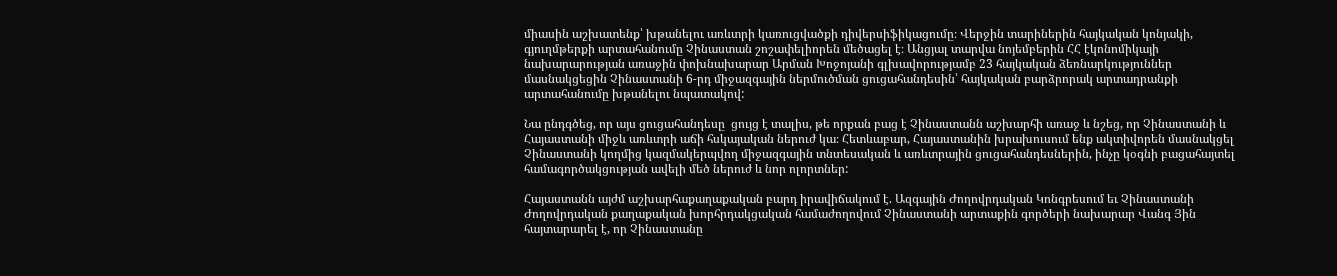միասին աշխատենք՝ խթանելու առևտրի կառուցվածքի դիվերսիֆիկացումը։ Վերջին տարիներին հայկական կոնյակի, գյուղմթերքի արտահանումը Չինաստան շոշափելիորեն մեծացել է։ Անցյալ տարվա նոյեմբերին ՀՀ էկոնոմիկայի նախարարության առաջին փոխնախարար Արման Խոջոյանի գլխավորությամբ 23 հայկական ձեռնարկություններ մասնակցեցին Չինաստանի 6-րդ միջազգային ներմուծման ցուցահանդեսին՝ հայկական բարձրորակ արտադրանքի արտահանումը խթանելու նպատակով:

Նա ընդգծեց, որ այս ցուցահանդեսը  ցույց է տալիս, թե որքան բաց է Չինաստանն աշխարհի առաջ և նշեց, որ Չինաստանի և Հայաստանի միջև առևտրի աճի հսկայական ներուժ կա։ Հետևաբար, Հայաստանին խրախուսում ենք ակտիվորեն մասնակցել Չինաստանի կողմից կազմակերպվող միջազգային տնտեսական և առևտրային ցուցահանդեսներին, ինչը կօգնի բացահայտել համագործակցության ավելի մեծ ներուժ և նոր ոլորտներ:

Հայաստանն այժմ աշխարհաքաղաքական բարդ իրավիճակում է. Ազգային Ժողովրդական Կոնգրեսում եւ Չինաստանի Ժողովրդական քաղաքական խորհրդակցական համաժողովում Չինաստանի արտաքին գործերի նախարար Վանգ Յին հայտարարել է, որ Չինաստանը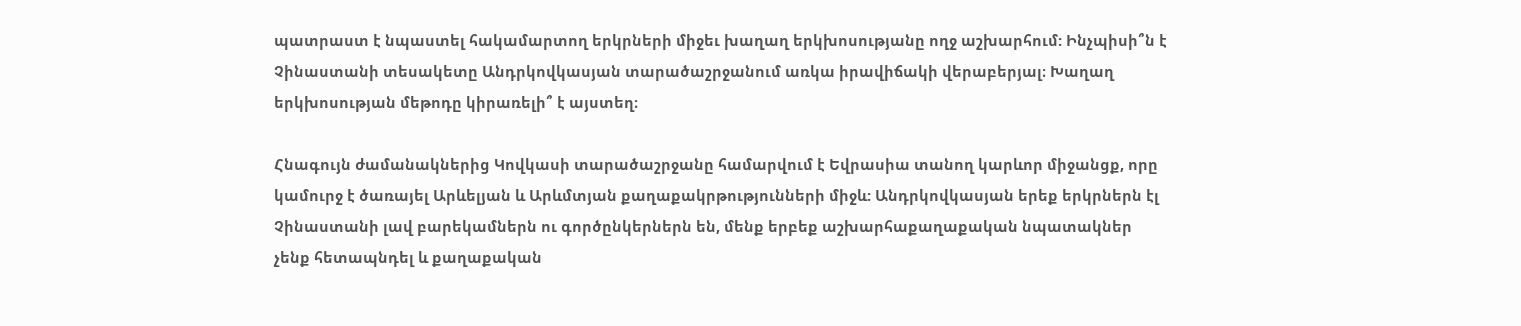պատրաստ է նպաստել հակամարտող երկրների միջեւ խաղաղ երկխոսությանը ողջ աշխարհում: Ինչպիսի՞ն է Չինաստանի տեսակետը Անդրկովկասյան տարածաշրջանում առկա իրավիճակի վերաբերյալ։ Խաղաղ երկխոսության մեթոդը կիրառելի՞ է այստեղ։

Հնագույն ժամանակներից Կովկասի տարածաշրջանը համարվում է Եվրասիա տանող կարևոր միջանցք, որը կամուրջ է ծառայել Արևելյան և Արևմտյան քաղաքակրթությունների միջև: Անդրկովկասյան երեք երկրներն էլ Չինաստանի լավ բարեկամներն ու գործընկերներն են, մենք երբեք աշխարհաքաղաքական նպատակներ չենք հետապնդել և քաղաքական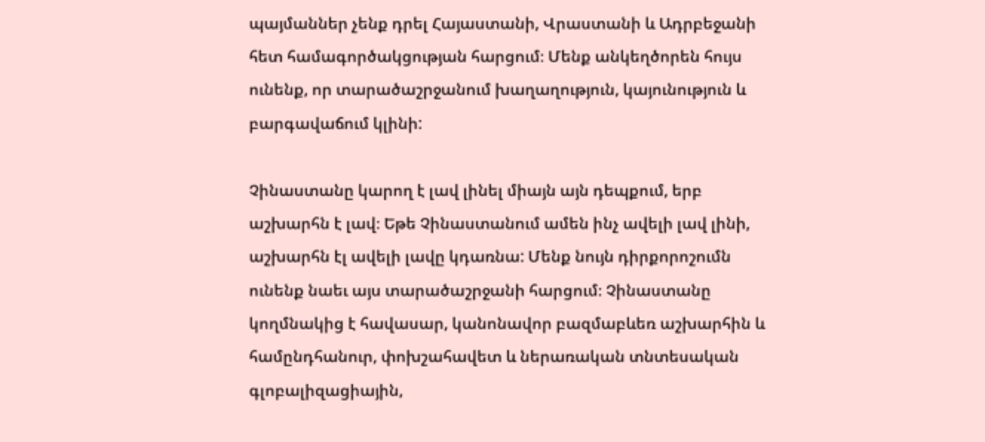պայմաններ չենք դրել Հայաստանի, Վրաստանի և Ադրբեջանի հետ համագործակցության հարցում։ Մենք անկեղծորեն հույս ունենք, որ տարածաշրջանում խաղաղություն, կայունություն և բարգավաճում կլինի:

Չինաստանը կարող է լավ լինել միայն այն դեպքում, երբ աշխարհն է լավ։ Եթե Չինաստանում ամեն ինչ ավելի լավ լինի, աշխարհն էլ ավելի լավը կդառնա: Մենք նույն դիրքորոշումն ունենք նաեւ այս տարածաշրջանի հարցում։ Չինաստանը կողմնակից է հավասար, կանոնավոր բազմաբևեռ աշխարհին և համընդհանուր, փոխշահավետ և ներառական տնտեսական գլոբալիզացիային,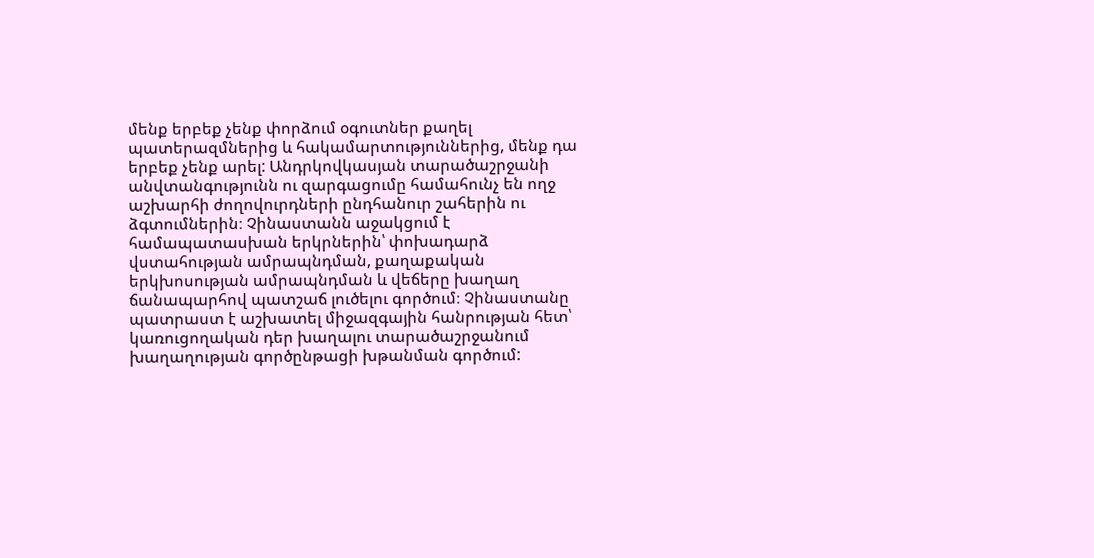մենք երբեք չենք փորձում օգուտներ քաղել պատերազմներից և հակամարտություններից, մենք դա երբեք չենք արել: Անդրկովկասյան տարածաշրջանի անվտանգությունն ու զարգացումը համահունչ են ողջ աշխարհի ժողովուրդների ընդհանուր շահերին ու ձգտումներին։ Չինաստանն աջակցում է համապատասխան երկրներին՝ փոխադարձ վստահության ամրապնդման, քաղաքական երկխոսության ամրապնդման և վեճերը խաղաղ ճանապարհով պատշաճ լուծելու գործում։ Չինաստանը պատրաստ է աշխատել միջազգային հանրության հետ՝ կառուցողական դեր խաղալու տարածաշրջանում խաղաղության գործընթացի խթանման գործում: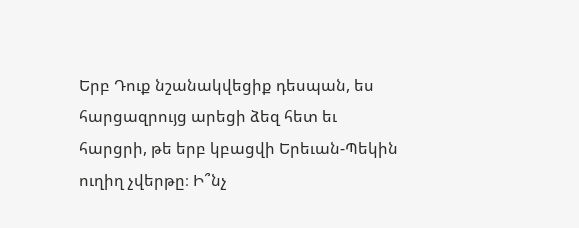Երբ Դուք նշանակվեցիք դեսպան, ես հարցազրույց արեցի ձեզ հետ եւ հարցրի, թե երբ կբացվի Երեւան-Պեկին ուղիղ չվերթը։ Ի՞նչ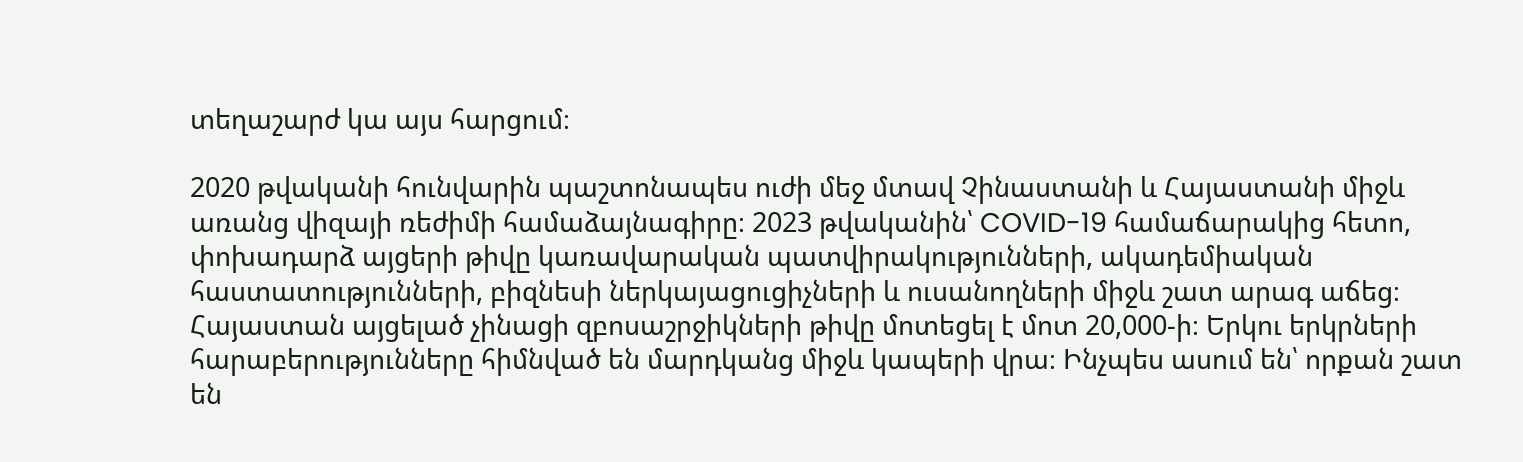տեղաշարժ կա այս հարցում։

2020 թվականի հունվարին պաշտոնապես ուժի մեջ մտավ Չինաստանի և Հայաստանի միջև առանց վիզայի ռեժիմի համաձայնագիրը։ 2023 թվականին՝ COVID-19 համաճարակից հետո, փոխադարձ այցերի թիվը կառավարական պատվիրակությունների, ակադեմիական հաստատությունների, բիզնեսի ներկայացուցիչների և ուսանողների միջև շատ արագ աճեց։ Հայաստան այցելած չինացի զբոսաշրջիկների թիվը մոտեցել է մոտ 20,000-ի։ Երկու երկրների հարաբերությունները հիմնված են մարդկանց միջև կապերի վրա։ Ինչպես ասում են՝ որքան շատ են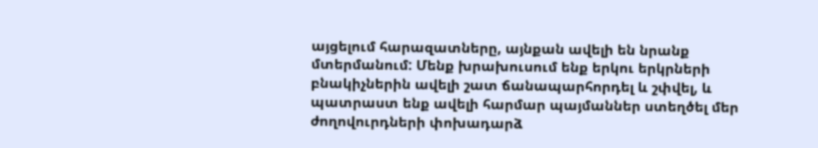այցելում հարազատները, այնքան ավելի են նրանք մտերմանում: Մենք խրախուսում ենք երկու երկրների բնակիչներին ավելի շատ ճանապարհորդել և շփվել, և պատրաստ ենք ավելի հարմար պայմաններ ստեղծել մեր ժողովուրդների փոխադարձ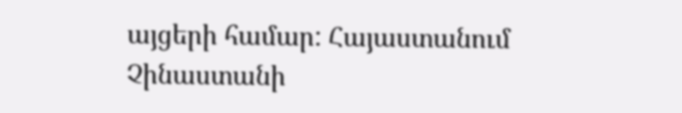այցերի համար: Հայաստանում Չինաստանի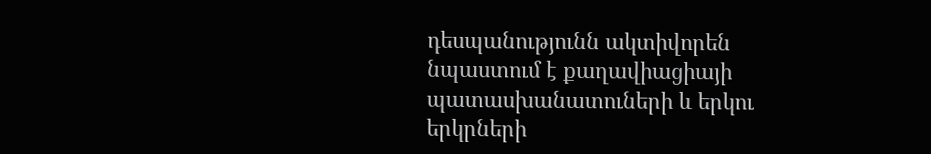դեսպանությունն ակտիվորեն նպաստում է քաղավիացիայի պատասխանատուների և երկու երկրների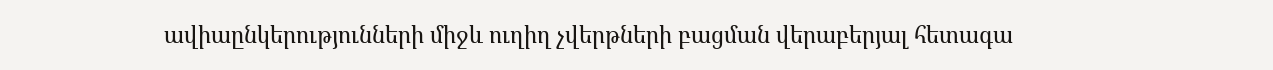ավիաընկերությունների միջև ուղիղ չվերթների բացման վերաբերյալ հետագա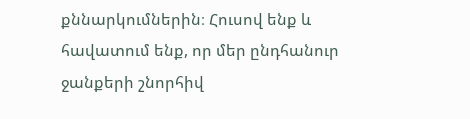քննարկումներին։ Հուսով ենք և հավատում ենք, որ մեր ընդհանուր ջանքերի շնորհիվ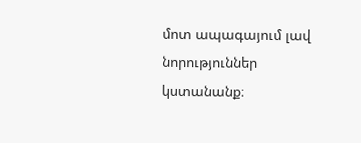մոտ ապագայում լավ նորություններ կստանանք։